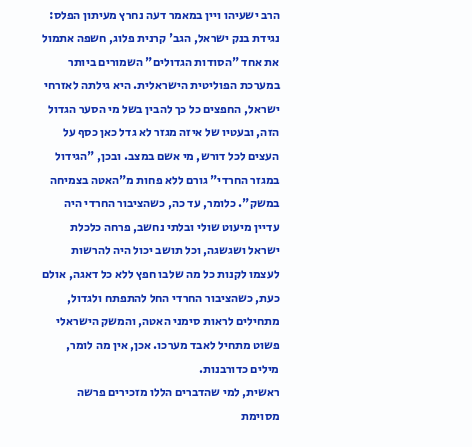הרב ישעיהו ויין במאמר דעה נחרץ מעיתון הפלס:
נגידת בנק ישראל, הגב' קרנית פלוג, חשפה אתמול את אחד "הסודות הגדולים" השמורים ביותר במערכת הפוליטית הישראלית. היא גילתה לאזרחי ישראל, החפצים כל כך להבין בשל מי הסער הגדול הזה, ובעטיו של איזה מגזר לא גדל כאן כסף על העצים לכל דורש, מי אשם במצב. ובכן, "הגידול במגזר החרדי" גורם ללא פחות מ"האטה בצמיחה במשק". כלומר, עד כה, כשהציבור החרדי היה עדיין מיעוט שולי ובלתי נחשב, פרחה כלכלת ישראל ושגשגה, וכל תושב יכול היה להרשות לעצמו לקנות כל מה שלבו חפץ ללא כל דאגה, אולם כעת, כשהציבור החרדי החל להתפתח ולגדול, מתחילים לראות סימני האטה, והמשק הישראלי פשוט מתחיל לאבד מערכו. אכן, אין מה לומר, מילים כדורבנות.
ראשית, למי שהדברים הללו מזכירים פרשה מסוימת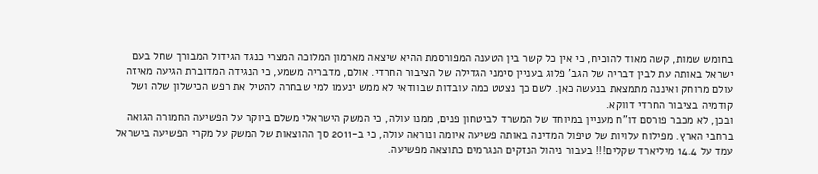בחומש שמות, קשה מאוד להוכיח, כי אין כל קשר בין הטענה המפורסמת ההיא שיצאה מארמון המלוכה המצרי כנגד הגידול המבורך שחל בעם ישראל באותה עת לבין דבריה של הגב' פלוג בעניין סימני הגדילה של הציבור החרדי. אולם, מדבריה משמע, כי הנגידה המדוברת הגיעה מאיזה עולם מרוחק ואיננה מתמצאת בנעשה כאן. לשם כך נצטט כמה עובדות שבוודאי לא ממש ינעמו למי שבחרה להטיל את רפש הכישלון שלה ושל קודמיה בציבור החרדי דווקא.
ובכן, לא מכבר פורסם דו"ח מעניין במיוחד של המשרד לביטחון פנים, ממנו עולה, כי המשק הישראלי משלם ביוקר על הפשיעה החמורה הגואה ברחבי הארץ. מפילוח עלויות של טיפול המדינה באותה פשיעה איומה ונוראה עולה, כי ב-2011 סך ההוצאות של המשק על מקרי הפשיעה בישראל עמד על 14.4 מיליארד שקלים!!! בעבור ניהול הנזקים הנגרמים כתוצאה מפשיעה.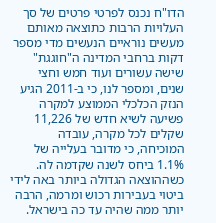הדו"ח נכנס לפרטי פרטים של סך העלויות הרבות כתוצאה מאותם מעשים נוראיים הנעשים מדי מספר דקות ברחבי המדינה ה"חוגגת" שישה עשורים ועוד חמש וחצי שנים, ומספר לנו, כי ב-2011 הגיע הנזק הכלכלי הממוצע למקרה פשיעה לשיא חדש של 11,226 שקלים לכל מקרה, עובדה המוכיחה, כי מדובר בעלייה של 1.1% ביחס לשנה שקדמה לה. כשההוצאה הגדולה ביותר באה לידי ביטוי בעבירות רכוש ומרמה, הרבה יותר ממה שהיה עד כה בישראל.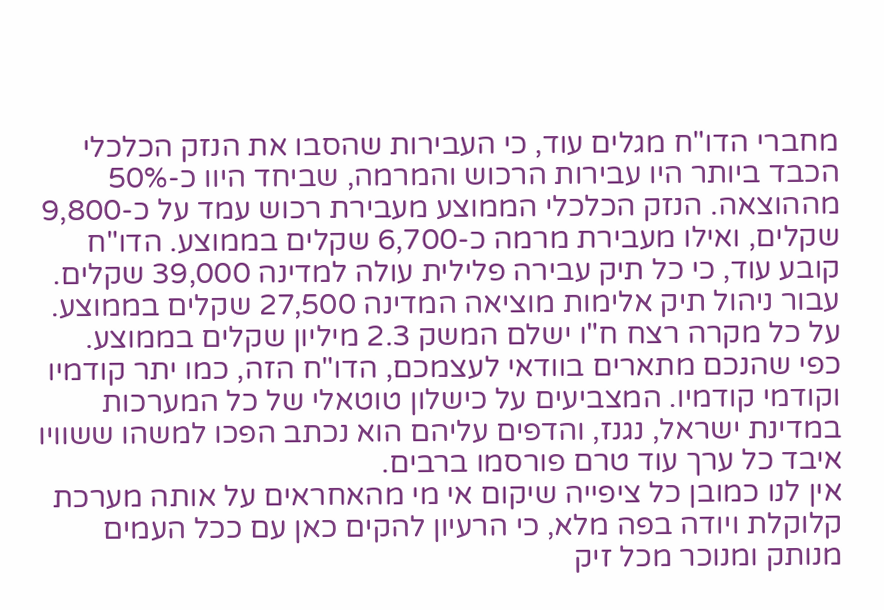מחברי הדו"ח מגלים עוד, כי העבירות שהסבו את הנזק הכלכלי הכבד ביותר היו עבירות הרכוש והמרמה, שביחד היוו כ-50% מההוצאה. הנזק הכלכלי הממוצע מעבירת רכוש עמד על כ-9,800 שקלים, ואילו מעבירת מרמה כ-6,700 שקלים בממוצע. הדו"ח קובע עוד, כי כל תיק עבירה פלילית עולה למדינה 39,000 שקלים. עבור ניהול תיק אלימות מוציאה המדינה 27,500 שקלים בממוצע. על כל מקרה רצח ח"ו ישלם המשק 2.3 מיליון שקלים בממוצע.
כפי שהנכם מתארים בוודאי לעצמכם, הדו"ח הזה, כמו יתר קודמיו וקודמי קודמיו. המצביעים על כישלון טוטאלי של כל המערכות במדינת ישראל, נגנז, והדפים עליהם הוא נכתב הפכו למשהו ששוויו איבד כל ערך עוד טרם פורסמו ברבים.
אין לנו כמובן כל ציפייה שיקום אי מי מהאחראים על אותה מערכת קלוקלת ויודה בפה מלא, כי הרעיון להקים כאן עם ככל העמים מנותק ומנוכר מכל זיק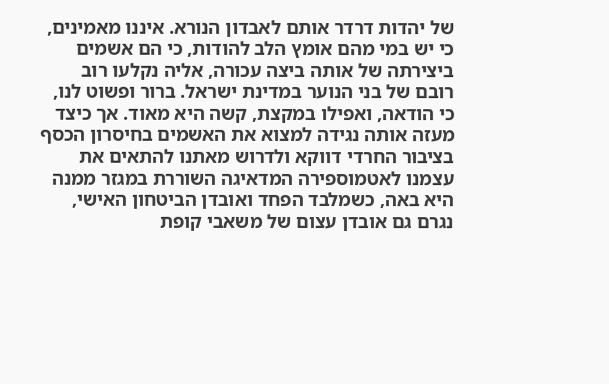של יהדות דרדר אותם לאבדון הנורא. איננו מאמינים, כי יש במי מהם אומץ הלב להודות, כי הם אשמים ביצירתה של אותה ביצה עכורה, אליה נקלעו רוב רובם של בני הנוער במדינת ישראל. ברור ופשוט לנו, כי הודאה, ואפילו במקצת, קשה היא מאוד. אך כיצד מעזה אותה נגידה למצוא את האשמים בחיסרון הכסף בציבור החרדי דווקא ולדרוש מאתנו להתאים את עצמנו לאטמוספירה המדאיגה השוררת במגזר ממנה היא באה, כשמלבד הפחד ואובדן הביטחון האישי, נגרם גם אובדן עצום של משאבי קופת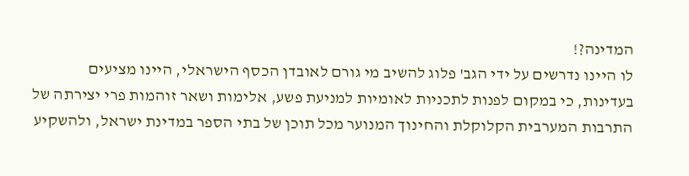המדינה?!
לו היינו נדרשים על ידי הגב' פלוג להשיב מי גורם לאובדן הכסף הישראלי, היינו מציעים בעדינות, כי במקום לפנות לתכניות לאומיות למניעת פשע, אלימות ושאר זוהמות פרי יצירתה של התרבות המערבית הקלוקלת והחינוך המנוער מכל תוכן של בתי הספר במדינת ישראל, ולהשקיע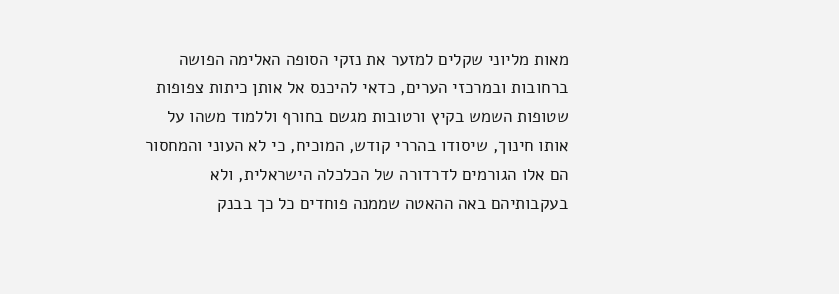מאות מליוני שקלים למזער את נזקי הסופה האלימה הפושה ברחובות ובמרכזי הערים, כדאי להיכנס אל אותן כיתות צפופות שטופות השמש בקיץ ורטובות מגשם בחורף וללמוד משהו על אותו חינוך, שיסודו בהררי קודש, המוכיח, כי לא העוני והמחסור הם אלו הגורמים לדרדורה של הכלכלה הישראלית, ולא בעקבותיהם באה ההאטה שממנה פוחדים כל כך בבנק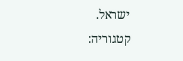ישראל.
קטגוריה: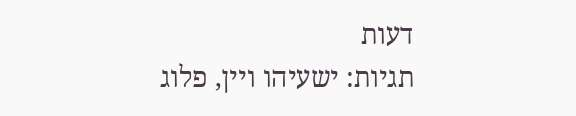דעות
תגיות: ישעיהו ויין, פלוג